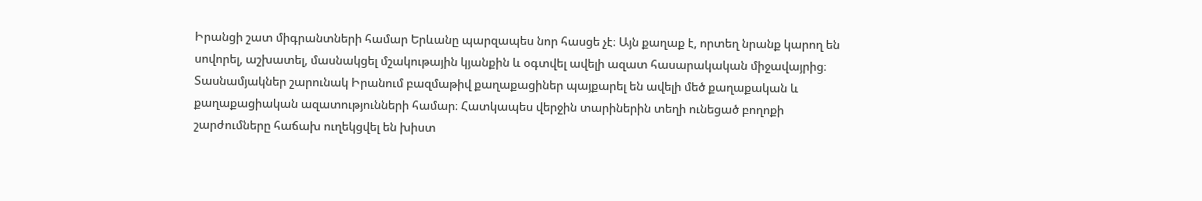Իրանցի շատ միգրանտների համար Երևանը պարզապես նոր հասցե չէ։ Այն քաղաք է, որտեղ նրանք կարող են սովորել, աշխատել, մասնակցել մշակութային կյանքին և օգտվել ավելի ազատ հասարակական միջավայրից։
Տասնամյակներ շարունակ Իրանում բազմաթիվ քաղաքացիներ պայքարել են ավելի մեծ քաղաքական և քաղաքացիական ազատությունների համար։ Հատկապես վերջին տարիներին տեղի ունեցած բողոքի շարժումները հաճախ ուղեկցվել են խիստ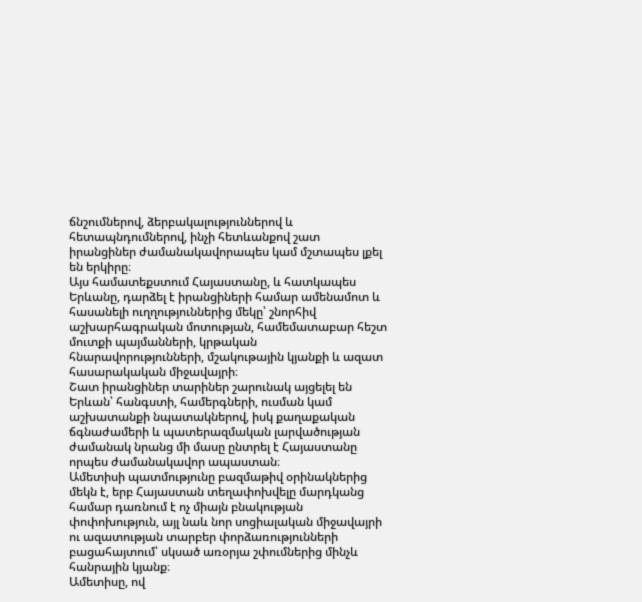ճնշումներով, ձերբակալություններով և հետապնդումներով, ինչի հետևանքով շատ իրանցիներ ժամանակավորապես կամ մշտապես լքել են երկիրը։
Այս համատեքստում Հայաստանը, և հատկապես Երևանը, դարձել է իրանցիների համար ամենամոտ և հասանելի ուղղություններից մեկը՝ շնորհիվ աշխարհագրական մոտության, համեմատաբար հեշտ մուտքի պայմանների, կրթական հնարավորությունների, մշակութային կյանքի և ազատ հասարակական միջավայրի։
Շատ իրանցիներ տարիներ շարունակ այցելել են Երևան՝ հանգստի, համերգների, ուսման կամ աշխատանքի նպատակներով, իսկ քաղաքական ճգնաժամերի և պատերազմական լարվածության ժամանակ նրանց մի մասը ընտրել է Հայաստանը որպես ժամանակավոր ապաստան։
Ամետիսի պատմությունը բազմաթիվ օրինակներից մեկն է, երբ Հայաստան տեղափոխվելը մարդկանց համար դառնում է ոչ միայն բնակության փոփոխություն, այլ նաև նոր սոցիալական միջավայրի ու ազատության տարբեր փորձառությունների բացահայտում՝ սկսած առօրյա շփումներից մինչև հանրային կյանք։
Ամետիսը, ով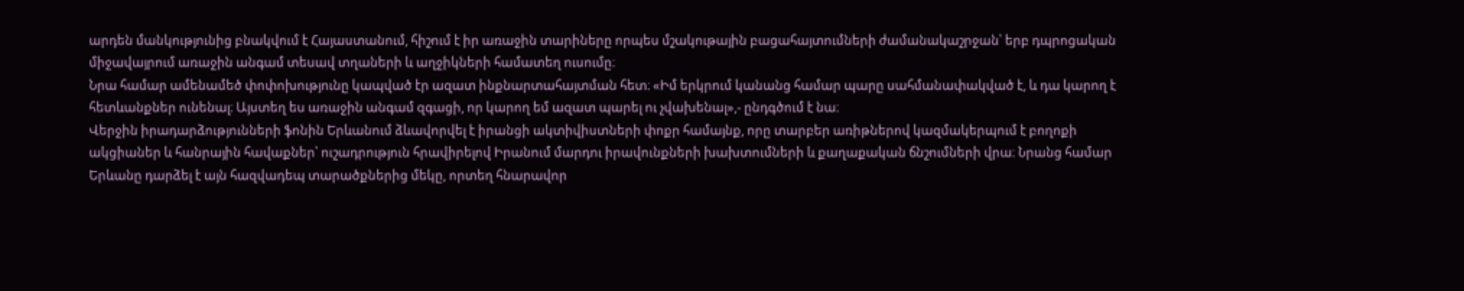արդեն մանկությունից բնակվում է Հայաստանում, հիշում է իր առաջին տարիները որպես մշակութային բացահայտումների ժամանակաշրջան՝ երբ դպրոցական միջավայրում առաջին անգամ տեսավ տղաների և աղջիկների համատեղ ուսումը։
Նրա համար ամենամեծ փոփոխությունը կապված էր ազատ ինքնարտահայտման հետ։ «Իմ երկրում կանանց համար պարը սահմանափակված է, և դա կարող է հետևանքներ ունենալ։ Այստեղ ես առաջին անգամ զգացի, որ կարող եմ ազատ պարել ու չվախենալ»,- ընդգծում է նա։
Վերջին իրադարձությունների ֆոնին Երևանում ձևավորվել է իրանցի ակտիվիստների փոքր համայնք, որը տարբեր առիթներով կազմակերպում է բողոքի ակցիաներ և հանրային հավաքներ՝ ուշադրություն հրավիրելով Իրանում մարդու իրավունքների խախտումների և քաղաքական ճնշումների վրա։ Նրանց համար Երևանը դարձել է այն հազվադեպ տարածքներից մեկը, որտեղ հնարավոր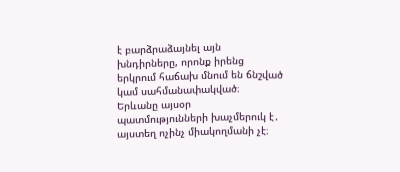է բարձրաձայնել այն խնդիրները, որոնք իրենց երկրում հաճախ մնում են ճնշված կամ սահմանափակված։
Երևանը այսօր պատմությունների խաչմերուկ է․ այստեղ ոչինչ միակողմանի չէ։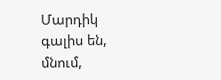Մարդիկ գալիս են, մնում,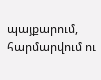պայքարում, հարմարվում ու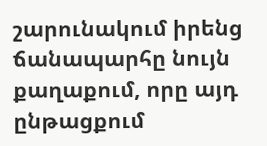շարունակում իրենց ճանապարհը նույն քաղաքում, որը այդ ընթացքում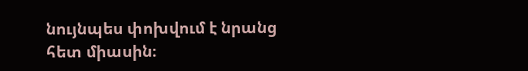նույնպես փոխվում է նրանց հետ միասին։